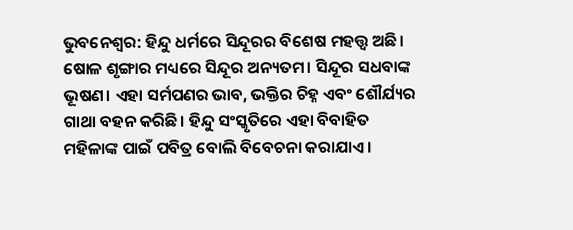ଭୁବନେଶ୍ୱର: ହିନ୍ଦୁ ଧର୍ମରେ ସିନ୍ଦୂରର ବିଶେଷ ମହତ୍ତ୍ୱ ଅଛି। ଷୋଳ ଶୃଙ୍ଗାର ମଧ୍ୟରେ ସିନ୍ଦୂର ଅନ୍ୟତମ। ସିନ୍ଦୂର ସଧବାଙ୍କ ଭୂଷଣ। ଏହା ସର୍ମପଣର ଭାବ, ଭକ୍ତିର ଚିହ୍ନ ଏବଂ ଶୌର୍ଯ୍ୟର ଗାଥା ବହନ କରିଛି। ହିନ୍ଦୁ ସଂସ୍କୃତିରେ ଏହା ବିବାହିତ ମହିଳାଙ୍କ ପାଇଁ ପବିତ୍ର ବୋଲି ବିବେଚନା କରାଯାଏ।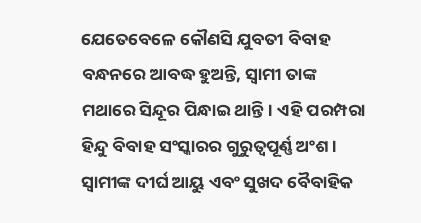ଯେତେବେଳେ କୌଣସି ଯୁବତୀ ବିବାହ ବନ୍ଧନରେ ଆବଦ୍ଧ ହୁଅନ୍ତି, ସ୍ବାମୀ ତାଙ୍କ ମଥାରେ ସିନ୍ଦୂର ପିନ୍ଧାଇ ଥାନ୍ତି। ଏହି ପରମ୍ପରା ହିନ୍ଦୁ ବିବାହ ସଂସ୍କାରର ଗୁରୁତ୍ବପୂର୍ଣ୍ଣ ଅଂଶ। ସ୍ବାମୀଙ୍କ ଦୀର୍ଘ ଆୟୁ ଏବଂ ସୁଖଦ ବୈବାହିକ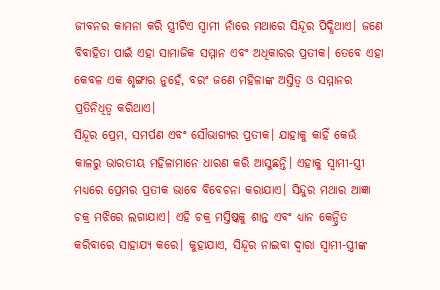ଜୀବନର କାମନା କରି ସ୍ତ୍ରୀଟିଏ ସ୍ବାମୀ ନାଁରେ ମଥାରେ ସିନ୍ଦୂର ପିଦ୍ଧିଥାଏ। ଜଣେ ବିବାହିତା ପାଇଁ ଏହା ସାମାଜିକ ସମ୍ମାନ ଏବଂ ଅଧିକାରର ପ୍ରତୀକ। ତେବେ ଏହା କେବଳ ଏକ ଶୃଙ୍ଗାର ନୁହେଁ, ବରଂ ଜଣେ ମହିଳାଙ୍କ ଅସ୍ତିତ୍ବ ଓ ସମ୍ମାନର ପ୍ରତିନିଧିତ୍ବ କରିଥାଏ।
ସିନ୍ଦୂର ପ୍ରେମ, ସମର୍ପଣ ଏବଂ ସୌଭାଗ୍ୟର ପ୍ରତୀକ। ଯାହାକୁ କାହିଁ କେଉଁ କାଳରୁ ଭାରତୀୟ ମହିଳାମାନେ ଧାରଣ କରି ଆସୁଛନ୍ତି। ଏହାକୁ ସ୍ବାମୀ-ସ୍ତ୍ରୀ ମଧ୍ୟରେ ପ୍ରେମର ପ୍ରତୀକ ଭାବେ ବିବେଚନା କରାଯାଏ। ସିନ୍ଦୁର ମଥାର ଆଜ୍ଞା ଚକ୍ର ମଝିରେ ଲଗାଯାଏ। ଏହି ଚକ୍ର ମସ୍ତିଷ୍କକୁ ଶାନ୍ତ ଏବଂ ଧ୍ୟାନ କେନ୍ଦ୍ରିତ କରିବାରେ ସାହାଯ୍ୟ କରେ। କୁହାଯାଏ, ସିନ୍ଦୂର ନାଇବା ଦ୍ବାରା ସ୍ବାମୀ-ସ୍ତ୍ରୀଙ୍କ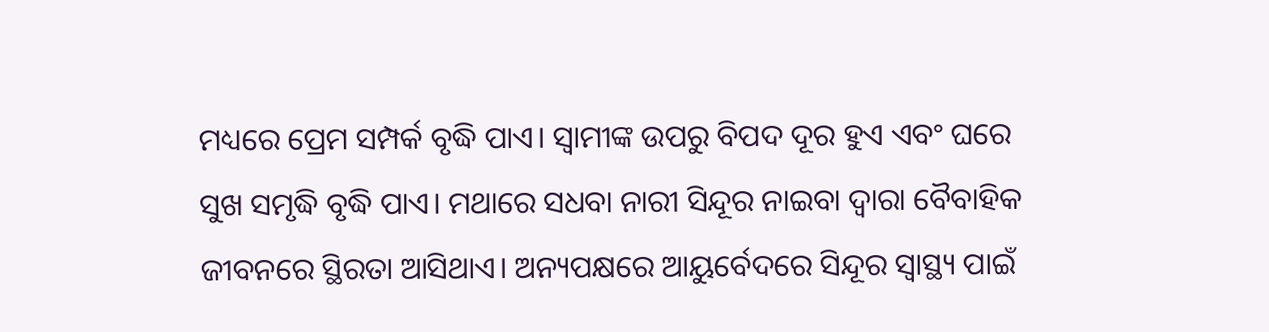ମଧ୍ୟରେ ପ୍ରେମ ସମ୍ପର୍କ ବୃଦ୍ଧି ପାଏ। ସ୍ବାମୀଙ୍କ ଉପରୁ ବିପଦ ଦୂର ହୁଏ ଏବଂ ଘରେ ସୁଖ ସମୃଦ୍ଧି ବୃଦ୍ଧି ପାଏ। ମଥାରେ ସଧବା ନାରୀ ସିନ୍ଦୂର ନାଇବା ଦ୍ବାରା ବୈବାହିକ ଜୀବନରେ ସ୍ଥିରତା ଆସିଥାଏ। ଅନ୍ୟପକ୍ଷରେ ଆୟୁର୍ବେଦରେ ସିନ୍ଦୂର ସ୍ବାସ୍ଥ୍ୟ ପାଇଁ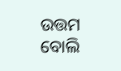ଉତ୍ତମ ବୋଲି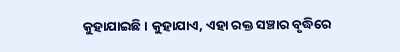କୁହାଯାଇଛି। କୁହାଯାଏ, ଏହା ରକ୍ତ ସଞ୍ଚାର ବୃଦ୍ଧିରେ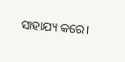ସାହାଯ୍ୟ କରେ।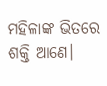ମହିଳାଙ୍କ ଭିତରେ ଶକ୍ତି ଆଣେ।